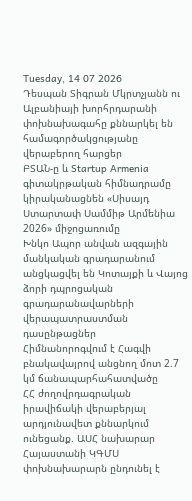Tuesday, 14 07 2026
Դեսպան Տիգրան Մկրտչյանն ու Ալբանիայի խորհրդարանի փոխնախագահը քննարկել են համագործակցությանը վերաբերող հարցեր
ԲՏԱՆ-ը և Startup Armenia գիտակրթական հիմնադրամը կիրականացնեն «Սիսայդ Ստարտափ Սամմիթ Արմենիա 2026» միջոցառումը
Խնկո Ապոր անվան ազգային մանկական գրադարանում անցկացվել են Կոտայքի և Վայոց ձորի դպրոցական գրադարանավարների վերապատրաստման դասընթացներ
Հիմնանորոգվում է Հագվի բնակավայրով անցնող մոտ 2.7 կմ ճանապարհահատվածը
ՀՀ ժողովրդագրական իրավիճակի վերաբերյալ արդյունավետ քննարկում ունեցանք. ԱՍՀ նախարար
Հայաստանի ԿԳՄՍ փոխնախարարն ընդունել է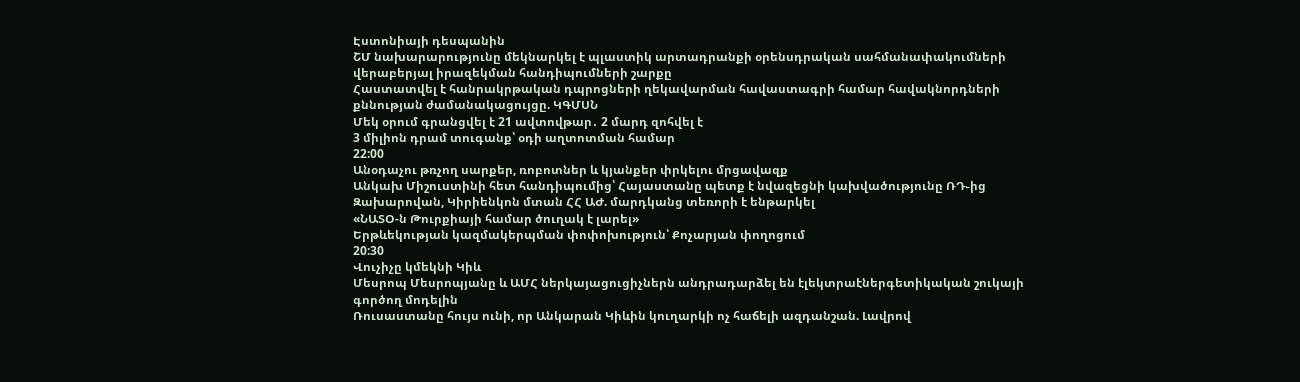Էստոնիայի դեսպանին
ՇՄ նախարարությունը մեկնարկել է պլաստիկ արտադրանքի օրենսդրական սահմանափակումների վերաբերյալ իրազեկման հանդիպումների շարքը
Հաստատվել է հանրակրթական դպրոցների ղեկավարման հավաստագրի համար հավակնորդների քննության ժամանակացույցը. ԿԳՄՍՆ
Մեկ օրում գրանցվել է 21 ավտովթար․ 2 մարդ զոհվել է
3 միլիոն դրամ տուգանք՝ օդի աղտոտման համար
22:00
Անօդաչու թռչող սարքեր, ռոբոտներ և կյանքեր փրկելու մրցավազք
Անկախ Միշուստինի հետ հանդիպումից՝ Հայաստանը պետք է նվազեցնի կախվածությունը ՌԴ֊ից
Զախարովան, Կիրիենկոն մտան ՀՀ ԱԺ. մարդկանց տեռորի է ենթարկել
«ՆԱՏՕ-ն Թուրքիայի համար ծուղակ է լարել»
Երթևեկության կազմակերպման փոփոխություն՝ Քոչարյան փողոցում
20:30
Վուչիչը կմեկնի Կիև
Մեսրոպ Մեսրոպյանը և ԱՄՀ ներկայացուցիչներն անդրադարձել են էլեկտրաէներգետիկական շուկայի գործող մոդելին
Ռուսաստանը հույս ունի, որ Անկարան Կիևին կուղարկի ոչ հաճելի ազդանշան. Լավրով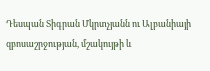Դեսպան Տիգրան Մկրտչյանն ու Ալբանիայի զբոսաշրջության, մշակույթի և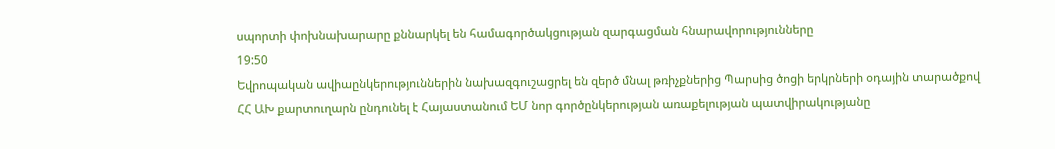սպորտի փոխնախարարը քննարկել են համագործակցության զարգացման հնարավորությունները
19:50
Եվրոպական ավիաընկերություններին նախազգուշացրել են զերծ մնալ թռիչքներից Պարսից ծոցի երկրների օդային տարածքով
ՀՀ ԱԽ քարտուղարն ընդունել է Հայաստանում ԵՄ նոր գործընկերության առաքելության պատվիրակությանը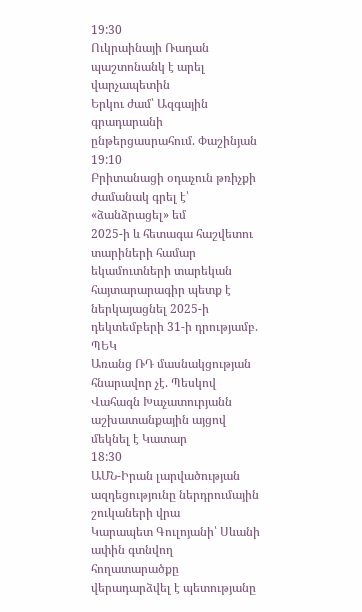19:30
Ուկրաինայի Ռադան պաշտոնանկ է արել վարչապետին
Երկու ժամ՝ Ազգային գրադարանի ընթերցասրահում. Փաշինյան
19:10
Բրիտանացի օդաչուն թռիչքի ժամանակ գրել է՝ «ձանձրացել» եմ
2025-ի և հետագա հաշվետու տարիների համար եկամուտների տարեկան հայտարարագիր պետք է ներկայացնել 2025-ի դեկտեմբերի 31-ի դրությամբ. ՊԵԿ
Առանց ՌԴ մասնակցության հնարավոր չէ. Պեսկով
Վահագն Խաչատուրյանն աշխատանքային այցով մեկնել է Կատար
18:30
ԱՄՆ-Իրան լարվածության ազդեցությունը ներդրումային շուկաների վրա
Կարապետ Գուլոյանի՝ Սևանի ափին գտնվող հողատարածքը վերադարձվել է պետությանը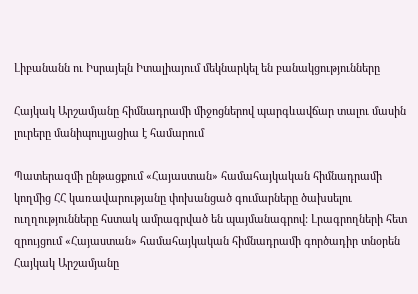Լիբանանն ու Իսրայելն Իտալիայում մեկնարկել են բանակցությունները

Հայկակ Արշամյանը հիմնադրամի միջոցներով պարգևավճար տալու մասին լուրերը մանիպուլյացիա է համարում

Պատերազմի ընթացքում «Հայաստան» համահայկական հիմնադրամի կողմից ՀՀ կառավարությանը փոխանցած գումարները ծախսելու ուղղությունները հստակ ամրագրված են պայմանագրով: Լրագրողների հետ զրույցում «Հայաստան» համահայկական հիմնադրամի գործադիր տնօրեն Հայկակ Արշամյանը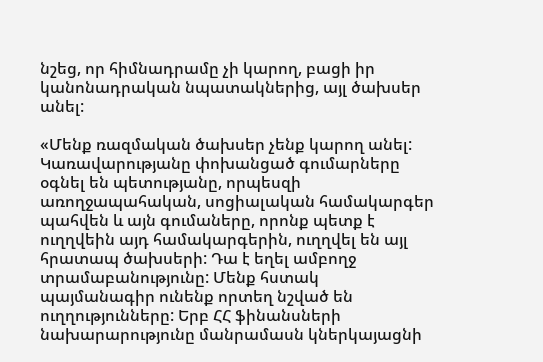նշեց, որ հիմնադրամը չի կարող, բացի իր կանոնադրական նպատակներից, այլ ծախսեր անել:

«Մենք ռազմական ծախսեր չենք կարող անել: Կառավարությանը փոխանցած գումարները օգնել են պետությանը, որպեսզի առողջապահական, սոցիալական համակարգեր պահվեն և այն գումաները, որոնք պետք է ուղղվեին այդ համակարգերին, ուղղվել են այլ հրատապ ծախսերի: Դա է եղել ամբողջ տրամաբանությունը: Մենք հստակ պայմանագիր ունենք որտեղ նշված են ուղղությունները: Երբ ՀՀ ֆինանսների նախարարությունը մանրամասն կներկայացնի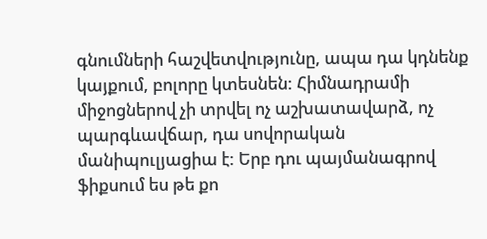գնումների հաշվետվությունը, ապա դա կդնենք կայքում, բոլորը կտեսնեն: Հիմնադրամի միջոցներով չի տրվել ոչ աշխատավարձ, ոչ պարգևավճար, դա սովորական մանիպուլյացիա է: Երբ դու պայմանագրով ֆիքսում ես թե քո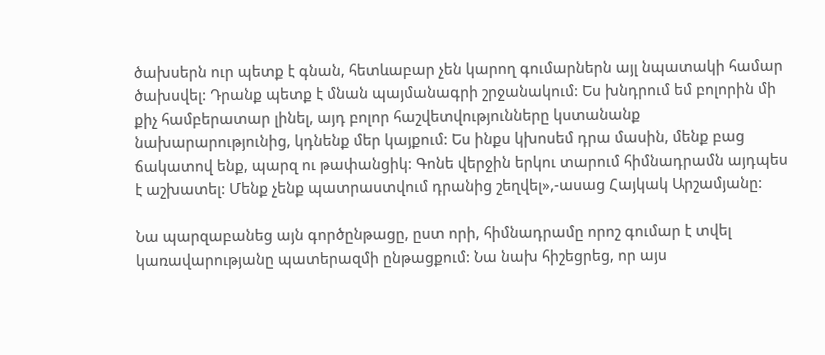ծախսերն ուր պետք է գնան, հետևաբար չեն կարող գումարներն այլ նպատակի համար ծախսվել: Դրանք պետք է մնան պայմանագրի շրջանակում: Ես խնդրում եմ բոլորին մի քիչ համբերատար լինել, այդ բոլոր հաշվետվությունները կստանանք նախարարությունից, կդնենք մեր կայքում: Ես ինքս կխոսեմ դրա մասին, մենք բաց ճակատով ենք, պարզ ու թափանցիկ: Գոնե վերջին երկու տարում հիմնադրամն այդպես է աշխատել: Մենք չենք պատրաստվում դրանից շեղվել»,-ասաց Հայկակ Արշամյանը:

Նա պարզաբանեց այն գործընթացը, ըստ որի, հիմնադրամը որոշ գումար է տվել կառավարությանը պատերազմի ընթացքում: Նա նախ հիշեցրեց, որ այս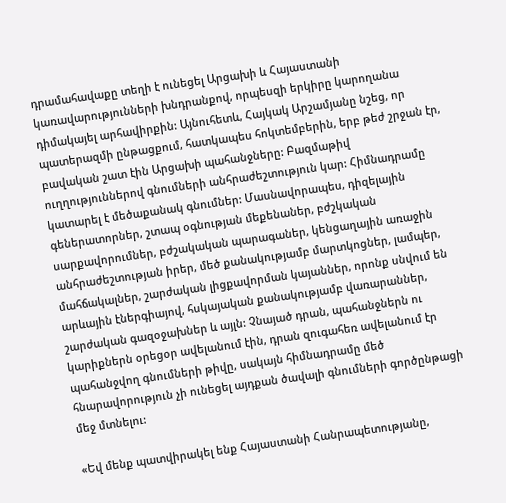դրամահավաքը տեղի է ունեցել Արցախի և Հայաստանի կառավարությունների խնդրանքով, որպեսզի երկիրը կարողանա դիմակայել արհավիրքին: Այնուհետև, Հայկակ Արշամյանը նշեց, որ պատերազմի ընթացքում, հատկապես հոկտեմբերին, երբ թեժ շրջան էր, բավական շատ էին Արցախի պահանջները: Բազմաթիվ ուղղություններով գնումների անհրաժեշտություն կար: Հիմնադրամը կատարել է մեծաքանակ գնումներ: Մասնավորապես, դիզելային գեներատորներ, շտապ օգնության մեքենաներ, բժշկական սարքավորումներ, բժշակական պարագաներ, կենցաղային առաջին անհրաժեշտության իրեր, մեծ քանակությամբ մարտկոցներ, լամպեր, մահճակալներ, շարժական լիցքավորման կայաններ, որոնք սնվում են արևային էներգիայով, հսկայական քանակությամբ վառարաններ, շարժական գազօջախներ և այլն: Չնայած դրան, պահանջներն ու կարիքներն օրեցօր ավելանում էին, դրան զուգահեռ ավելանում էր պահանջվող գնումների թիվը, սակայն հիմնադրամը մեծ հնարավորություն չի ունեցել այդքան ծավալի գնումների գործընթացի մեջ մտնելու:

«Եվ մենք պատվիրակել ենք Հայաստանի Հանրապետությանը,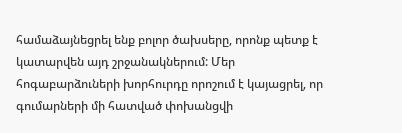համաձայնեցրել ենք բոլոր ծախսերը, որոնք պետք է կատարվեն այդ շրջանակներում: Մեր հոգաբարձուների խորհուրդը որոշում է կայացրել, որ գումարների մի հատված փոխանցվի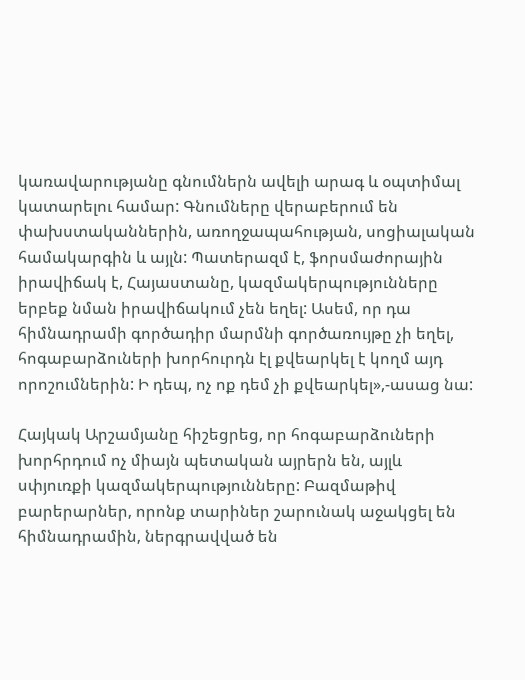կառավարությանը գնումներն ավելի արագ և օպտիմալ կատարելու համար: Գնումները վերաբերում են փախստականներին, առողջապահության, սոցիալական համակարգին և այլն: Պատերազմ է, ֆորսմաժորային իրավիճակ է, Հայաստանը, կազմակերպությունները երբեք նման իրավիճակում չեն եղել: Ասեմ, որ դա հիմնադրամի գործադիր մարմնի գործառույթը չի եղել, հոգաբարձուների խորհուրդն էլ քվեարկել է կողմ այդ որոշումներին: Ի դեպ, ոչ ոք դեմ չի քվեարկել»,-ասաց նա:

Հայկակ Արշամյանը հիշեցրեց, որ հոգաբարձուների խորհրդում ոչ միայն պետական այրերն են, այլև սփյուռքի կազմակերպությունները: Բազմաթիվ բարերարներ, որոնք տարիներ շարունակ աջակցել են հիմնադրամին, ներգրավված են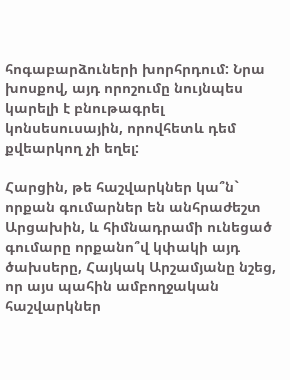հոգաբարձուների խորհրդում: Նրա խոսքով, այդ որոշումը նույնպես կարելի է բնութագրել կոնսեսուսային, որովհետև դեմ քվեարկող չի եղել:

Հարցին, թե հաշվարկներ կա՞ն` որքան գումարներ են անհրաժեշտ Արցախին, և հիմնադրամի ունեցած գումարը որքանո՞վ կփակի այդ ծախսերը, Հայկակ Արշամյանը նշեց, որ այս պահին ամբողջական հաշվարկներ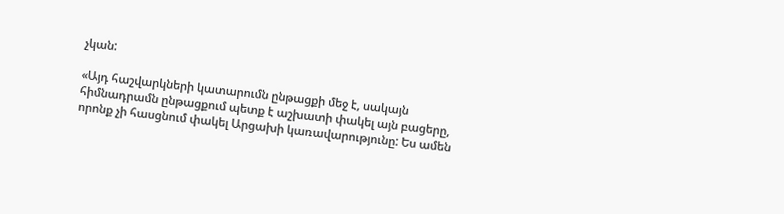չկան:

«Այդ հաշվարկների կատարումն ընթացքի մեջ է, սակայն հիմնադրամն ընթացքում պետք է աշխատի փակել այն բացերը, որոնք չի հասցնում փակել Արցախի կառավարությունը: Ես ամեն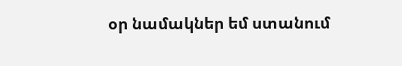օր նամակներ եմ ստանում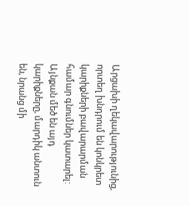Արցախի ղեկավարությունից, որտեղ խնդրում են կոնկրետ կարիքների բավարարման համար գնումներ կատարել: Այնքան մեծ են այդ կարիքները, մարդիկ անտուն են, նրանց մի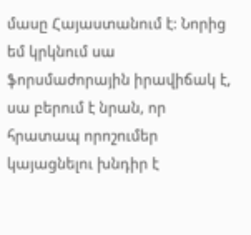մասը Հայաստանում է: Նորից եմ կրկնում սա ֆորսմաժորային իրավիճակ է, սա բերում է նրան, որ հրատապ որոշումեր կայացնելու խնդիր է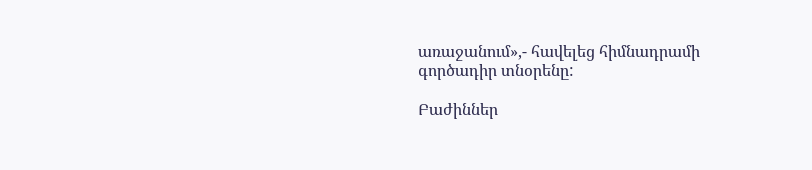առաջանում»,- հավելեց հիմնադրամի գործադիր տնօրենը:

Բաժիններ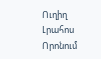Ուղիղ
Լրահոս
Որոնում